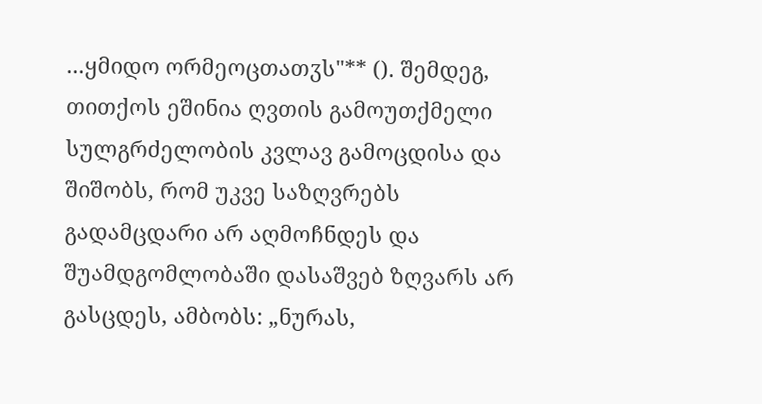...ყმიდო ორმეოცთათჳს"** (). შემდეგ, თითქოს ეშინია ღვთის გამოუთქმელი სულგრძელობის კვლავ გამოცდისა და შიშობს, რომ უკვე საზღვრებს გადამცდარი არ აღმოჩნდეს და შუამდგომლობაში დასაშვებ ზღვარს არ გასცდეს, ამბობს: „ნურას,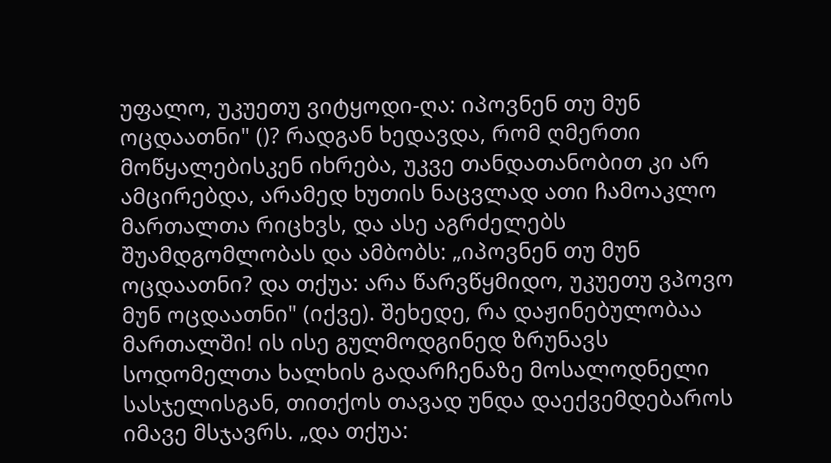უფალო, უკუეთუ ვიტყოდი-ღა: იპოვნენ თუ მუნ ოცდაათნი" ()? რადგან ხედავდა, რომ ღმერთი მოწყალებისკენ იხრება, უკვე თანდათანობით კი არ ამცირებდა, არამედ ხუთის ნაცვლად ათი ჩამოაკლო მართალთა რიცხვს, და ასე აგრძელებს შუამდგომლობას და ამბობს: „იპოვნენ თუ მუნ ოცდაათნი? და თქუა: არა წარვწყმიდო, უკუეთუ ვპოვო მუნ ოცდაათნი" (იქვე). შეხედე, რა დაჟინებულობაა მართალში! ის ისე გულმოდგინედ ზრუნავს სოდომელთა ხალხის გადარჩენაზე მოსალოდნელი სასჯელისგან, თითქოს თავად უნდა დაექვემდებაროს იმავე მსჯავრს. „და თქუა: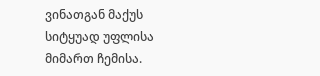ვინათგან მაქუს სიტყუად უფლისა მიმართ ჩემისა.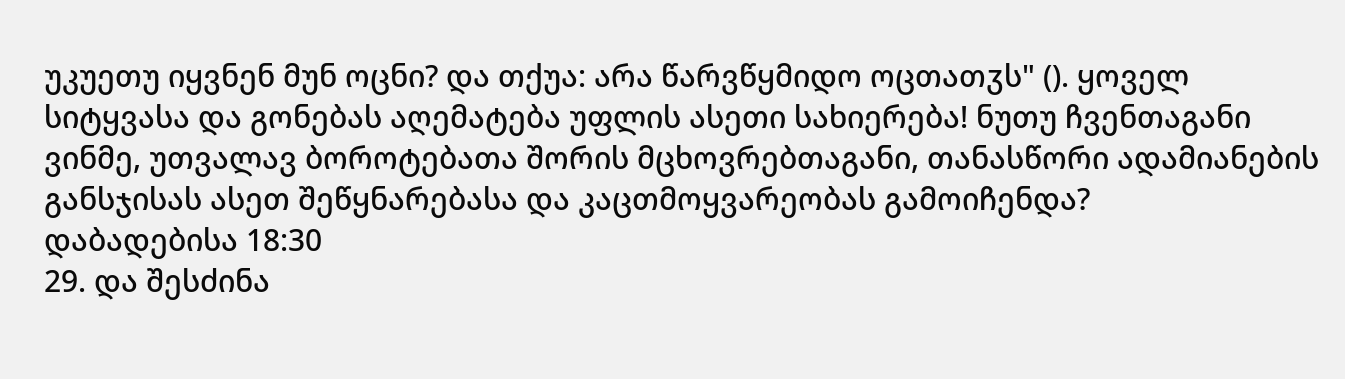უკუეთუ იყვნენ მუნ ოცნი? და თქუა: არა წარვწყმიდო ოცთათჳს" (). ყოველ სიტყვასა და გონებას აღემატება უფლის ასეთი სახიერება! ნუთუ ჩვენთაგანი ვინმე, უთვალავ ბოროტებათა შორის მცხოვრებთაგანი, თანასწორი ადამიანების განსჯისას ასეთ შეწყნარებასა და კაცთმოყვარეობას გამოიჩენდა?
დაბადებისა 18:30
29. და შესძინა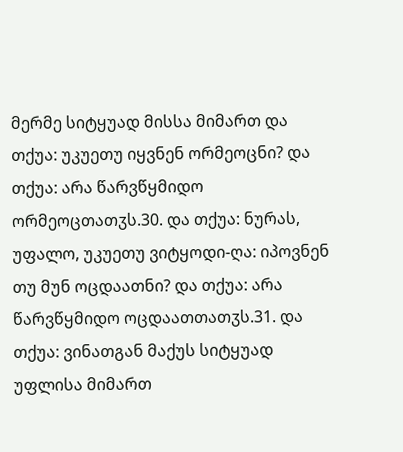მერმე სიტყუად მისსა მიმართ და თქუა: უკუეთუ იყვნენ ორმეოცნი? და თქუა: არა წარვწყმიდო ორმეოცთათჳს.30. და თქუა: ნურას, უფალო, უკუეთუ ვიტყოდი-ღა: იპოვნენ თუ მუნ ოცდაათნი? და თქუა: არა წარვწყმიდო ოცდაათთათჳს.31. და თქუა: ვინათგან მაქუს სიტყუად უფლისა მიმართ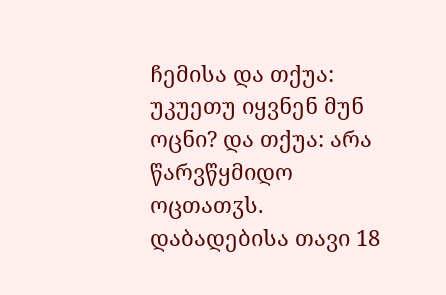ჩემისა და თქუა: უკუეთუ იყვნენ მუნ ოცნი? და თქუა: არა წარვწყმიდო ოცთათჳს.
დაბადებისა თავი 18